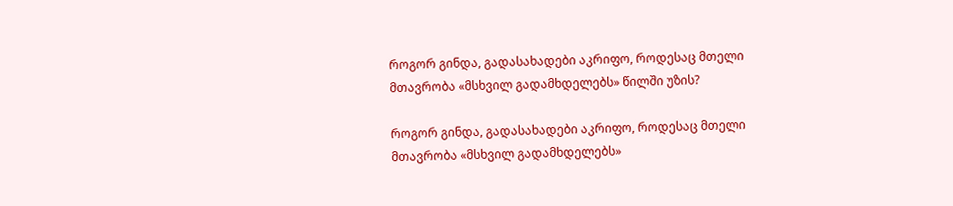როგორ გინდა, გადასახადები აკრიფო, როდესაც მთელი მთავრობა «მსხვილ გადამხდელებს» წილში უზის?

როგორ გინდა, გადასახადები აკრიფო, როდესაც მთელი მთავრობა «მსხვილ გადამხდელებს»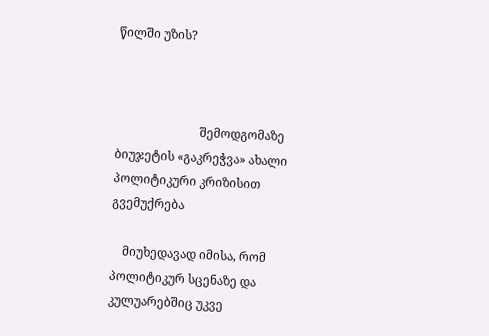წილში უზის?



                            შემოდგომაზე ბიუჯეტის «გაკრეჭვა» ახალი პოლიტიკური კრიზისით გვემუქრება

    მიუხედავად იმისა, რომ პოლიტიკურ სცენაზე და კულუარებშიც უკვე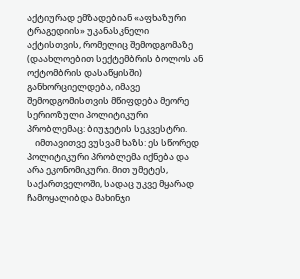აქტიურად ემზადებიან «აფხაზური ტრაგედიის» უკანასკნელი აქტისთვის, რომელიც შემოდგომაზე (დაახლოებით სექტემბრის ბოლოს ან ოქტომბრის დასაწყისში) განხორციელდება, იმავე შემოდგომისთვის მწიფდება მეორე სერიოზული პოლიტიკური პრობლემაც: ბიუჯეტის სეკვესტრი.
    იმთავითვე ვუსვამ ხაზს: ეს სწორედ პოლიტიკური პრობლემა იქნება და არა ეკონომიკური. მით უმეტეს, საქართველოში, სადაც უკვე მყარად ჩამოყალიბდა მახინჯი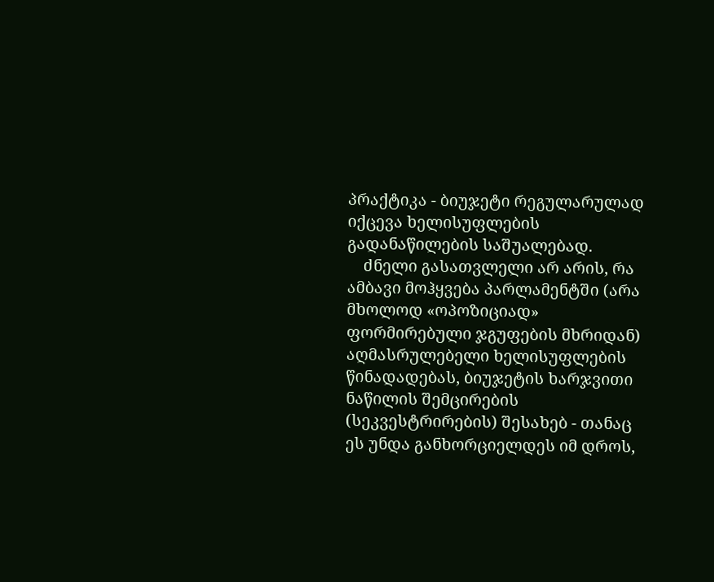პრაქტიკა - ბიუჯეტი რეგულარულად იქცევა ხელისუფლების გადანაწილების საშუალებად.
    ძნელი გასათვლელი არ არის, რა ამბავი მოჰყვება პარლამენტში (არა მხოლოდ «ოპოზიციად» ფორმირებული ჯგუფების მხრიდან) აღმასრულებელი ხელისუფლების წინადადებას, ბიუჯეტის ხარჯვითი ნაწილის შემცირების (სეკვესტრირების) შესახებ - თანაც ეს უნდა განხორციელდეს იმ დროს,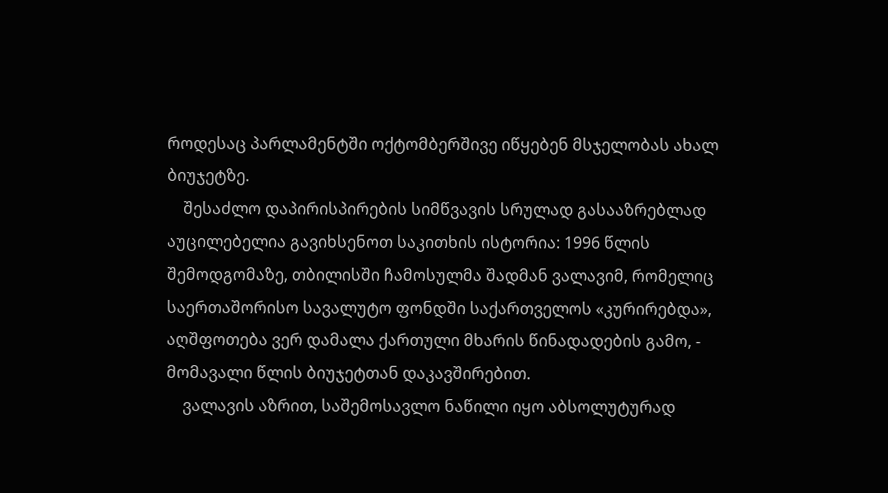როდესაც პარლამენტში ოქტომბერშივე იწყებენ მსჯელობას ახალ ბიუჯეტზე.
    შესაძლო დაპირისპირების სიმწვავის სრულად გასააზრებლად აუცილებელია გავიხსენოთ საკითხის ისტორია: 1996 წლის შემოდგომაზე, თბილისში ჩამოსულმა შადმან ვალავიმ, რომელიც საერთაშორისო სავალუტო ფონდში საქართველოს «კურირებდა», აღშფოთება ვერ დამალა ქართული მხარის წინადადების გამო, - მომავალი წლის ბიუჯეტთან დაკავშირებით.
    ვალავის აზრით, საშემოსავლო ნაწილი იყო აბსოლუტურად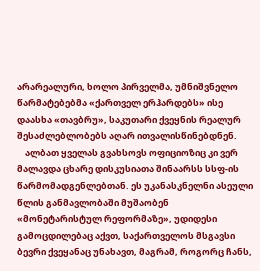არარეალური, ხოლო პირველმა, უმნიშვნელო წარმატებებმა «ქართველ ერჰარდებს» ისე დაასხა «თავბრუ», საკუთარი ქვეყნის რეალურ შესაძლებლობებს აღარ ითვალისწინებდნენ.
    ალბათ ყველას გვახსოვს ოფიციოზიც კი ვერ მალავდა ცხარე დისკუსიათა შინაარსს სსფ-ის წარმომადგენლებთან. ეს უკანასკნელნი ასეული წლის განმავლობაში მუშაობენ «მონეტარისტულ რეფორმაზე», უდიდესი გამოცდილებაც აქვთ, საქართველოს მსგავსი ბევრი ქვეყანაც უნახავთ, მაგრამ, როგორც ჩანს,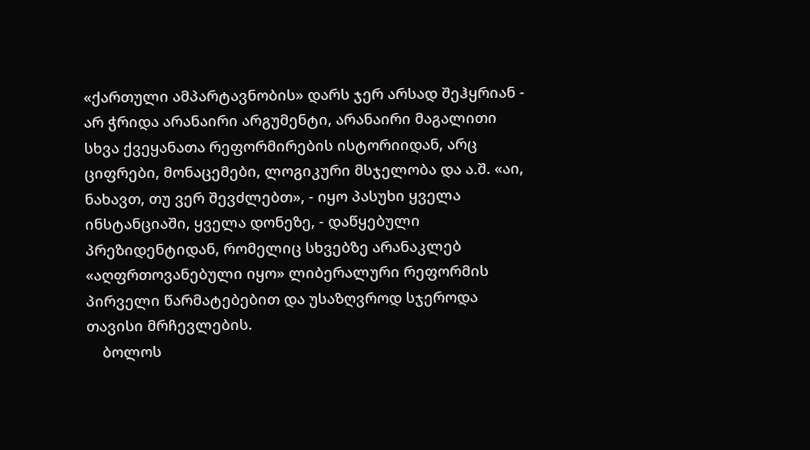«ქართული ამპარტავნობის» დარს ჯერ არსად შეჰყრიან - არ ჭრიდა არანაირი არგუმენტი, არანაირი მაგალითი სხვა ქვეყანათა რეფორმირების ისტორიიდან, არც ციფრები, მონაცემები, ლოგიკური მსჯელობა და ა.შ. «აი, ნახავთ, თუ ვერ შევძლებთ», - იყო პასუხი ყველა ინსტანციაში, ყველა დონეზე, - დაწყებული პრეზიდენტიდან, რომელიც სხვებზე არანაკლებ «აღფრთოვანებული იყო» ლიბერალური რეფორმის პირველი წარმატებებით და უსაზღვროდ სჯეროდა თავისი მრჩევლების.
    ბოლოს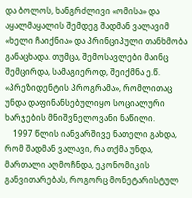და ბოლოს, ხანგრძლივი «ომისა» და აყალმაყალის შემდეგ შადმან ვალავიმ «ხელი ჩაიქნია» და პრინციპული თანხმობა განაცხადა. თუმცა, შემოსავლები მაინც შემცირდა, სამაგიეროდ, შეიქმნა ე.წ. «პრეზიდენტის პროგრამა», რომლითაც უნდა დაფინანსებულიყო სოციალური ხარჯების მნიშვნელოვანი ნაწილი.
    1997 წლის იანვარშივე ნათელი გახდა, რომ შადმან ვალავი, რა თქმა უნდა, მართალი აღმოჩნდა, ეკონომიკის განვითარებას, როგორც მონეტარისტულ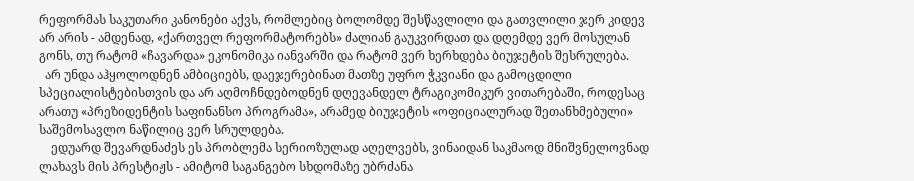რეფორმას საკუთარი კანონები აქვს, რომლებიც ბოლომდე შესწავლილი და გათვლილი ჯერ კიდევ არ არის - ამდენად, «ქართველ რეფორმატორებს» ძალიან გაუკვირდათ და დღემდე ვერ მოსულან გონს, თუ რატომ «ჩავარდა» ეკონომიკა იანვარში და რატომ ვერ ხერხდება ბიუჯეტის შესრულება.
  არ უნდა აჰყოლოდნენ ამბიციებს, დაეჯერებინათ მათზე უფრო ჭკვიანი და გამოცდილი სპეციალისტებისთვის და არ აღმოჩნდებოდნენ დღევანდელ ტრაგიკომიკურ ვითარებაში, როდესაც არათუ «პრეზიდენტის საფინანსო პროგრამა», არამედ ბიუჯეტის «ოფიციალურად შეთანხმებული» საშემოსავლო ნაწილიც ვერ სრულდება.
    ედუარდ შევარდნაძეს ეს პრობლემა სერიოზულად აღელვებს, ვინაიდან საკმაოდ მნიშვნელოვნად ლახავს მის პრესტიჟს - ამიტომ საგანგებო სხდომაზე უბრძანა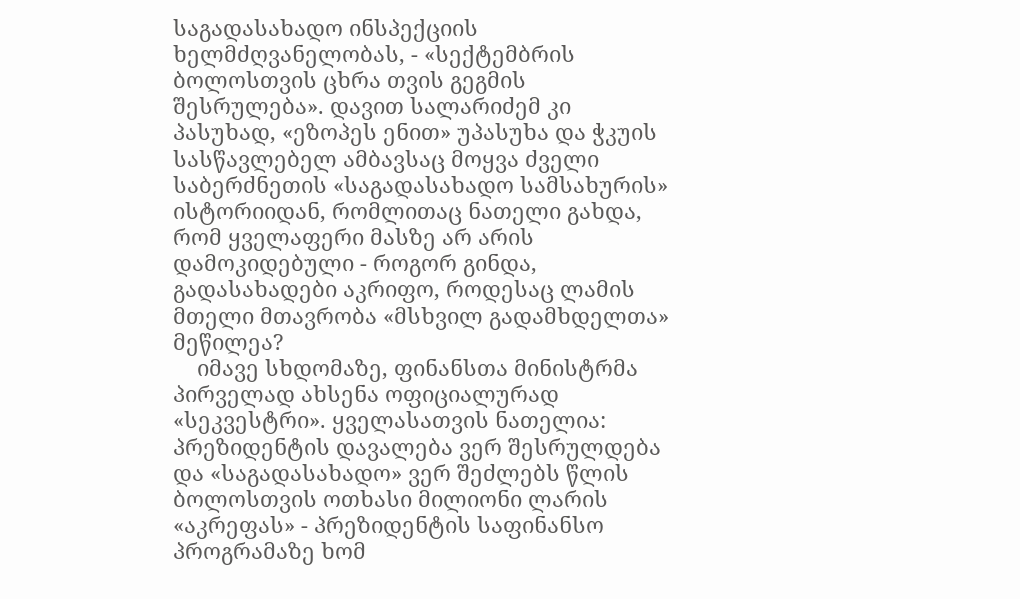საგადასახადო ინსპექციის ხელმძღვანელობას, - «სექტემბრის ბოლოსთვის ცხრა თვის გეგმის შესრულება». დავით სალარიძემ კი პასუხად, «ეზოპეს ენით» უპასუხა და ჭკუის სასწავლებელ ამბავსაც მოყვა ძველი საბერძნეთის «საგადასახადო სამსახურის» ისტორიიდან, რომლითაც ნათელი გახდა, რომ ყველაფერი მასზე არ არის დამოკიდებული - როგორ გინდა, გადასახადები აკრიფო, როდესაც ლამის მთელი მთავრობა «მსხვილ გადამხდელთა» მეწილეა?
    იმავე სხდომაზე, ფინანსთა მინისტრმა პირველად ახსენა ოფიციალურად «სეკვესტრი». ყველასათვის ნათელია: პრეზიდენტის დავალება ვერ შესრულდება და «საგადასახადო» ვერ შეძლებს წლის ბოლოსთვის ოთხასი მილიონი ლარის «აკრეფას» - პრეზიდენტის საფინანსო პროგრამაზე ხომ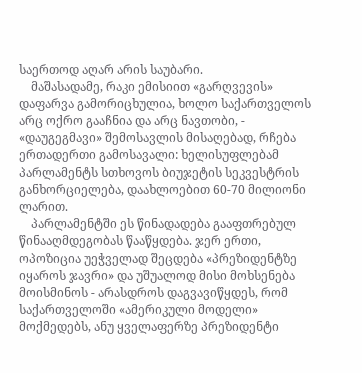საერთოდ აღარ არის საუბარი.
    მაშასადამე, რაკი ემისიით «გარღვევის» დაფარვა გამორიცხულია, ხოლო საქართველოს არც ოქრო გააჩნია და არც ნავთობი, - «დაუგეგმავი» შემოსავლის მისაღებად, რჩება ერთადერთი გამოსავალი: ხელისუფლებამ პარლამენტს სთხოვოს ბიუჯეტის სეკვესტრის განხორციელება, დაახლოებით 60-70 მილიონი ლარით.
    პარლამენტში ეს წინადადება გააფთრებულ წინააღმდეგობას წააწყდება. ჯერ ერთი, ოპოზიცია უეჭველად შეცდება «პრეზიდენტზე იყაროს ჯავრი» და უშუალოდ მისი მოხსენება მოისმინოს - არასდროს დაგვავიწყდეს, რომ საქართველოში «ამერიკული მოდელი» მოქმედებს, ანუ ყველაფერზე პრეზიდენტი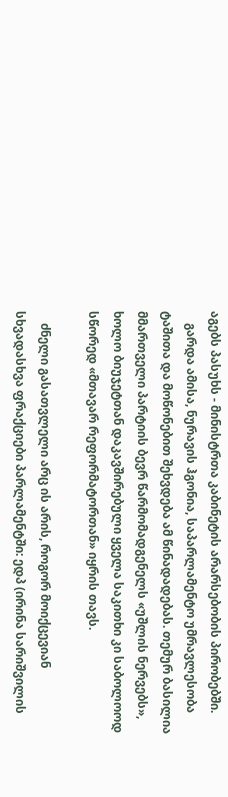აგებს პასუხს - მინისტრთა კაბინეტის არარსებობის პირობებში.
    გარდა ამისა, ნურავის ჰგონია, საპარლამენტო უმრავლესობა ტაშითა და მოწონებით შეხვდება ამ წინადადებას. თემურ ბასილია მმართველი პარტიის ბევრ წარმომადგენელს «უშლის ნერვებს», ხოლო ბიუჯეტთან დაკავშირებული ყველა საკითხი კი საბოლოოდ სწორედ «მთავარ რეფორმატორთან» იყრის თავს.

    ძნელი გასათვლელი არც ის არის, როგორ მოიქცევიან სხვადასხვა ფრაქციები პარლამენტში: ედპ (ირინა სარიშვილის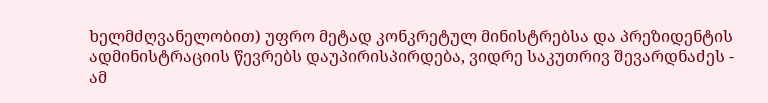ხელმძღვანელობით) უფრო მეტად კონკრეტულ მინისტრებსა და პრეზიდენტის ადმინისტრაციის წევრებს დაუპირისპირდება, ვიდრე საკუთრივ შევარდნაძეს - ამ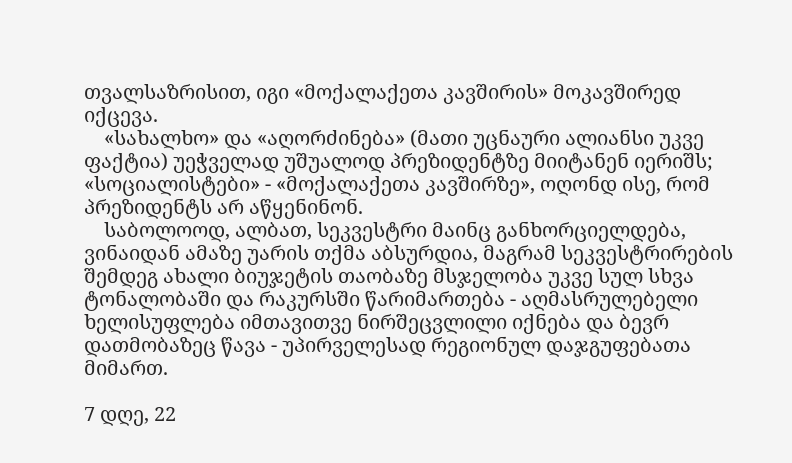თვალსაზრისით, იგი «მოქალაქეთა კავშირის» მოკავშირედ იქცევა.
    «სახალხო» და «აღორძინება» (მათი უცნაური ალიანსი უკვე ფაქტია) უეჭველად უშუალოდ პრეზიდენტზე მიიტანენ იერიშს; «სოციალისტები» - «მოქალაქეთა კავშირზე», ოღონდ ისე, რომ პრეზიდენტს არ აწყენინონ.
    საბოლოოდ, ალბათ, სეკვესტრი მაინც განხორციელდება, ვინაიდან ამაზე უარის თქმა აბსურდია, მაგრამ სეკვესტრირების შემდეგ ახალი ბიუჯეტის თაობაზე მსჯელობა უკვე სულ სხვა ტონალობაში და რაკურსში წარიმართება - აღმასრულებელი ხელისუფლება იმთავითვე ნირშეცვლილი იქნება და ბევრ დათმობაზეც წავა - უპირველესად რეგიონულ დაჯგუფებათა მიმართ.

7 დღე, 22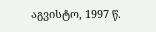აგვისტო, 1997 წ.